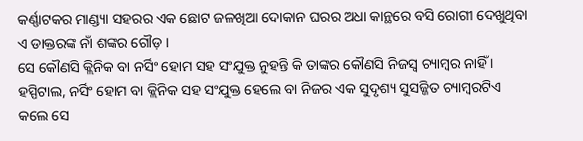କର୍ଣ୍ଣାଟକର ମାଣ୍ଡ୍ୟା ସହରର ଏକ ଛୋଟ ଜଳଖିଆ ଦୋକାନ ଘରର ଅଧା କାନ୍ଥରେ ବସି ରୋଗୀ ଦେଖୁଥିବା ଏ ଡାକ୍ତରଙ୍କ ନାଁ ଶଙ୍କର ଗୌଡ଼ ।
ସେ କୌଣସି କ୍ଲିନିକ ବା ନର୍ସିଂ ହୋମ ସହ ସଂଯୁକ୍ତ ନୁହନ୍ତି କି ତାଙ୍କର କୌଣସି ନିଜସ୍ୱ ଚ୍ୟାମ୍ବର ନାହିଁ ।
ହସ୍ପିଟାଲ, ନର୍ସିଂ ହୋମ ବା କ୍ଲିନିକ ସହ ସଂଯୁକ୍ତ ହେଲେ ବା ନିଜର ଏକ ସୁଦୃଶ୍ୟ ସୁସଜ୍ଜିତ ଚ୍ୟାମ୍ବରଟିଏ କଲେ ସେ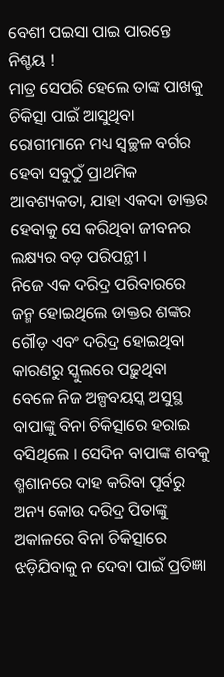ବେଶୀ ପଇସା ପାଇ ପାରନ୍ତେ ନିଶ୍ଚୟ !
ମାତ୍ର ସେପରି ହେଲେ ତାଙ୍କ ପାଖକୁ ଚିକିତ୍ସା ପାଇଁ ଆସୁଥିବା ରୋଗୀମାନେ ମଧ୍ୟ ସ୍ୱଚ୍ଛଳ ବର୍ଗର ହେବା ସବୁଠୁଁ ପ୍ରାଥମିକ ଆବଶ୍ୟକତା, ଯାହା ଏକଦା ଡାକ୍ତର ହେବାକୁ ସେ କରିଥିବା ଜୀବନର ଲକ୍ଷ୍ୟର ବଡ଼ ପରିପନ୍ଥୀ ।
ନିଜେ ଏକ ଦରିଦ୍ର ପରିବାରରେ ଜନ୍ମ ହୋଇଥିଲେ ଡାକ୍ତର ଶଙ୍କର ଗୌଡ଼ ଏବଂ ଦରିଦ୍ର ହୋଇଥିବା କାରଣରୁ ସ୍କୁଲରେ ପଢ଼ୁଥିବା ବେଳେ ନିଜ ଅଳ୍ପବୟସ୍କ ଅସୁସ୍ଥ ବାପାଙ୍କୁ ବିନା ଚିକିତ୍ସାରେ ହରାଇ ବସିଥିଲେ । ସେଦିନ ବାପାଙ୍କ ଶବକୁ ଶ୍ମଶାନରେ ଦାହ କରିବା ପୂର୍ବରୁ ଅନ୍ୟ କୋଉ ଦରିଦ୍ର ପିତାଙ୍କୁ ଅକାଳରେ ବିନା ଚିକିତ୍ସାରେ ଝଡ଼ିଯିବାକୁ ନ ଦେବା ପାଇଁ ପ୍ରତିଜ୍ଞା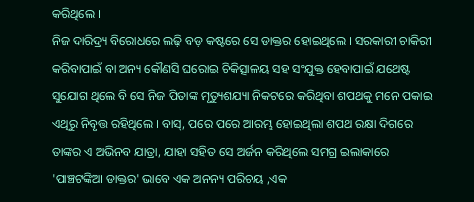କରିଥିଲେ ।
ନିଜ ଦାରିଦ୍ର୍ୟ ବିରୋଧରେ ଲଢ଼ି ବଡ଼ କଷ୍ଟରେ ସେ ଡାକ୍ତର ହୋଇଥିଲେ । ସରକାରୀ ଚାକିରୀ କରିବାପାଇଁ ବା ଅନ୍ୟ କୌଣସି ଘରୋଇ ଚିକିତ୍ସାଳୟ ସହ ସଂଯୁକ୍ତ ହେବାପାଇଁ ଯଥେଷ୍ଟ ସୁଯୋଗ ଥିଲେ ବି ସେ ନିଜ ପିତାଙ୍କ ମୃତ୍ୟୁଶଯ୍ୟା ନିକଟରେ କରିଥିବା ଶପଥକୁ ମନେ ପକାଇ ଏଥିରୁ ନିବୃତ୍ତ ରହିଥିଲେ । ବାସ୍, ପରେ ପରେ ଆରମ୍ଭ ହୋଇଥିଲା ଶପଥ ରକ୍ଷା ଦିଗରେ ତାଙ୍କର ଏ ଅଭିନବ ଯାତ୍ରା, ଯାହା ସହିତ ସେ ଅର୍ଜନ କରିଥିଲେ ସମଗ୍ର ଇଲାକାରେ 'ପାଞ୍ଚଟଙ୍କିଆ ଡାକ୍ତର' ଭାବେ ଏକ ଅନନ୍ୟ ପରିଚୟ ,ଏକ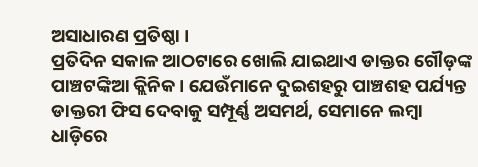ଅସାଧାରଣ ପ୍ରତିଷ୍ଠା ।
ପ୍ରତିଦିନ ସକାଳ ଆଠଟାରେ ଖୋଲି ଯାଇଥାଏ ଡାକ୍ତର ଗୌଡ଼ଙ୍କ ପାଞ୍ଚଟଙ୍କିଆ କ୍ଲିନିକ । ଯେଉଁମାନେ ଦୁଇଶହରୁ ପାଞ୍ଚଶହ ପର୍ଯ୍ୟନ୍ତ ଡାକ୍ତରୀ ଫିସ ଦେବାକୁ ସମ୍ପୂର୍ଣ୍ଣ ଅସମର୍ଥ, ସେମାନେ ଲମ୍ବା ଧାଡ଼ିରେ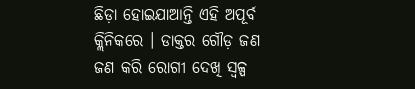ଛିଡ଼ା ହୋଇଯାଆନ୍ତି ଏହି ଅପୂର୍ବ କ୍ଲିନିକରେ । ଡାକ୍ତର ଗୌଡ଼ ଜଣ ଜଣ କରି ରୋଗୀ ଦେଖି ସ୍ୱଳ୍ପ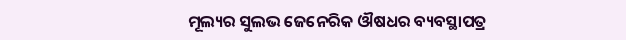ମୂଲ୍ୟର ସୁଲଭ ଜେନେରିକ ଔଷଧର ବ୍ୟବସ୍ଥାପତ୍ର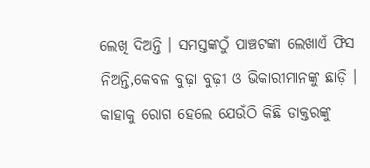ଲେଖି ଦିଅନ୍ତି । ସମସ୍ତଙ୍କଠୁଁ ପାଞ୍ଚଟଙ୍କା ଲେଖାଏଁ ଫିସ ନିଅନ୍ତି,କେବଳ ବୁଢ଼ା ବୁଢ଼ୀ ଓ ଭିକାରୀମାନଙ୍କୁ ଛାଡ଼ି ।
କାହାକୁ ରୋଗ ହେଲେ ଯେଉଁଠି କିଛି ଡାକ୍ତରଙ୍କୁ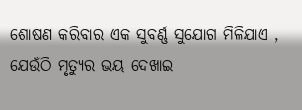ଶୋଷଣ କରିବାର ଏକ ସୁବର୍ଣ୍ଣ ସୁଯୋଗ ମିଳିଯାଏ , ଯେଉଁଠି ମୃତ୍ୟୁର ଭୟ ଦେଖାଇ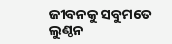ଜୀବନକୁ ସବୁମତେ ଲୁଣ୍ଠନ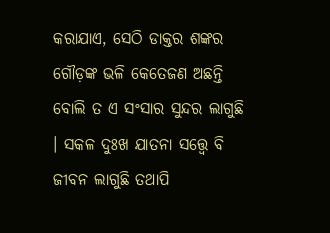କରାଯାଏ, ସେଠି ଡାକ୍ତର ଶଙ୍କର ଗୌଡ଼ଙ୍କ ଭଳି କେତେଜଣ ଅଛନ୍ତି ବୋଲି ତ ଏ ସଂସାର ସୁନ୍ଦର ଲାଗୁଛି । ସକଳ ଦୁଃଖ ଯାତନା ସତ୍ତ୍ୱେ ବି ଜୀବନ ଲାଗୁଛି ତଥାପି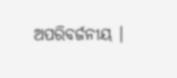ଅପରିବର୍ଜନୀୟ ।